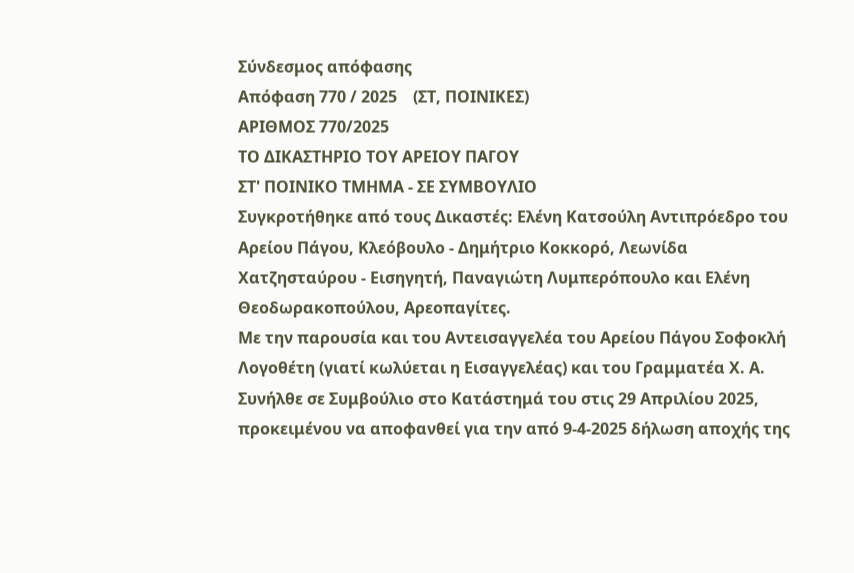Σύνδεσμος απόφασης
Απόφαση 770 / 2025    (ΣΤ, ΠΟΙΝΙΚΕΣ)
ΑΡΙΘΜΟΣ 770/2025
ΤΟ ΔΙΚΑΣΤΗΡΙΟ ΤΟΥ ΑΡΕΙΟΥ ΠΑΓΟΥ
ΣΤ' ΠΟΙΝΙΚΟ ΤΜΗΜΑ - ΣΕ ΣΥΜΒΟΥΛΙΟ
Συγκροτήθηκε από τους Δικαστές: Ελένη Κατσούλη Αντιπρόεδρο του Αρείου Πάγου, Κλεόβουλο - Δημήτριο Κοκκορό, Λεωνίδα Χατζησταύρου - Εισηγητή, Παναγιώτη Λυμπερόπουλο και Ελένη Θεοδωρακοπούλου, Αρεοπαγίτες.
Με την παρουσία και του Αντεισαγγελέα του Αρείου Πάγου Σοφοκλή Λογοθέτη (γιατί κωλύεται η Εισαγγελέας) και του Γραμματέα Χ. Α.
Συνήλθε σε Συμβούλιο στο Κατάστημά του στις 29 Απριλίου 2025, προκειμένου να αποφανθεί για την από 9-4-2025 δήλωση αποχής της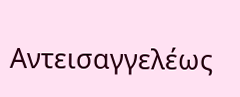Αντεισαγγελέως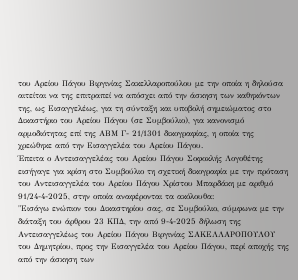του Αρείου Πάγου Βιργινίας Σακελλαροπούλου με την οποία η δηλούσα αιτείται να της επιτραπεί να απόσχει από την άσκηση των καθηκόντων της, ως Εισαγγελέως, για τη σύνταξη και υποβολή σημειώματος στο Δικαστήριο του Αρείου Πάγου (σε Συμβούλιο), για κανονισμό αρμοδιότητας επί της ΑΒΜ Γ- 21/1301 δικογραφίας, η οποία της χρεώθηκε από την Εισαγγελέα του Αρείου Πάγου.
Έπειτα ο Αντεισαγγελέας του Αρείου Πάγου Σοφοκλής Λογοθέτης εισήγαγε για κρίση στο Συμβούλιο τη σχετική δικογραφία με την πρόταση του Αντεισαγγελέα του Αρείου Πάγου Χρίστου Μπαρδάκη με αριθμό 91/24-4-2025, στην οποία αναφέρονται τα ακόλουθα:
"Εισάγω ενώπιον του Δικαστηρίου σας, σε Συμβούλιο, σύμφωνα με την διάταξη του άρθρου 23 ΚΠΔ, την από 9-4-2025 δήλωση της Αντεισαγγελέως του Αρείου Πάγου Βιργινίας ΣΑΚΕΛΛΑΡΟΠΟΥΛΟΥ του Δημητρίου, προς την Εισαγγελέα του Αρείου Πάγου, περί αποχής της από την άσκηση των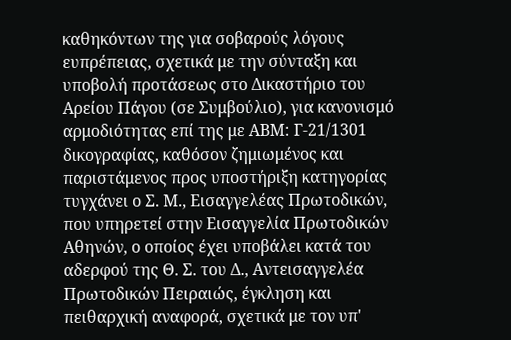καθηκόντων της για σοβαρούς λόγους ευπρέπειας, σχετικά με την σύνταξη και υποβολή προτάσεως στο Δικαστήριο του Αρείου Πάγου (σε Συμβούλιο), για κανονισμό αρμοδιότητας επί της με ΑΒΜ: Γ-21/1301 δικογραφίας, καθόσον ζημιωμένος και παριστάμενος προς υποστήριξη κατηγορίας τυγχάνει ο Σ. Μ., Εισαγγελέας Πρωτοδικών, που υπηρετεί στην Εισαγγελία Πρωτοδικών Αθηνών, ο οποίος έχει υποβάλει κατά του αδερφού της Θ. Σ. του Δ., Αντεισαγγελέα Πρωτοδικών Πειραιώς, έγκληση και πειθαρχική αναφορά, σχετικά με τον υπ'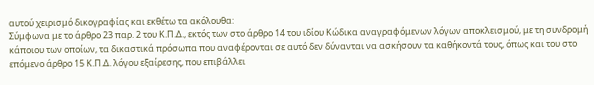αυτού χειρισμό δικογραφίας και εκθέτω τα ακόλουθα:
Σύμφωνα με το άρθρο 23 παρ. 2 του Κ.Π.Δ., εκτός των στο άρθρο 14 του ιδίου Κώδικα αναγραφόμενων λόγων αποκλεισμού, με τη συνδρομή κάποιου των οποίων, τα δικαστικά πρόσωπα που αναφέρονται σε αυτό δεν δύνανται να ασκήσουν τα καθήκοντά τους, όπως και του στο επόμενο άρθρο 15 Κ.Π.Δ. λόγου εξαίρεσης, που επιβάλλει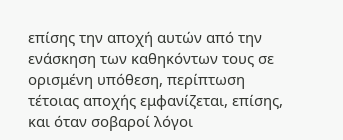επίσης την αποχή αυτών από την ενάσκηση των καθηκόντων τους σε ορισμένη υπόθεση, περίπτωση τέτοιας αποχής εμφανίζεται, επίσης, και όταν σοβαροί λόγοι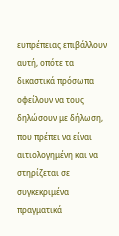ευπρέπειας επιβάλλουν αυτή, οπότε τα δικαστικά πρόσωπα οφείλουν να τους δηλώσουν με δήλωση, που πρέπει να είναι αιτιολογημένη και να στηρίζεται σε συγκεκριμένα πραγματικά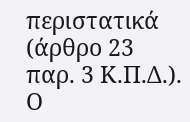περιστατικά (άρθρο 23 παρ. 3 Κ.Π.Δ.). Ο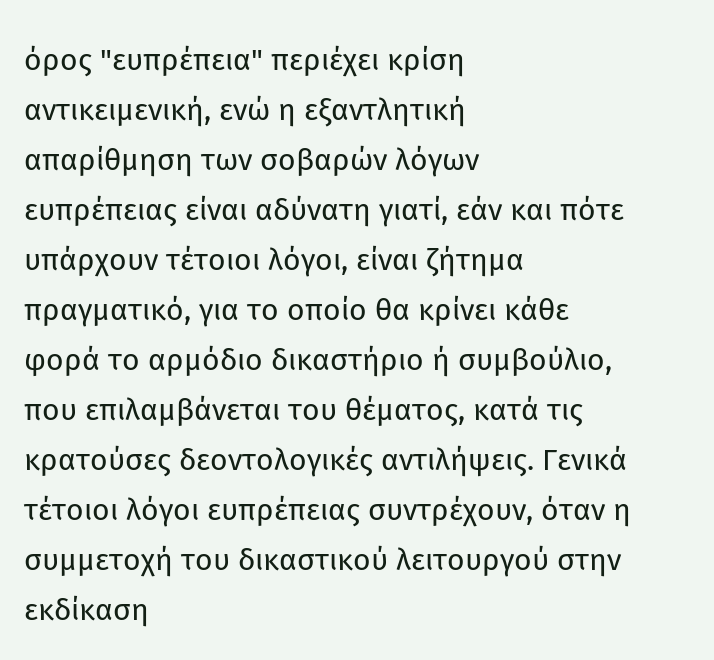όρος "ευπρέπεια" περιέχει κρίση αντικειμενική, ενώ η εξαντλητική απαρίθμηση των σοβαρών λόγων ευπρέπειας είναι αδύνατη γιατί, εάν και πότε υπάρχουν τέτοιοι λόγοι, είναι ζήτημα πραγματικό, για το οποίο θα κρίνει κάθε φορά το αρμόδιο δικαστήριο ή συμβούλιο, που επιλαμβάνεται του θέματος, κατά τις κρατούσες δεοντολογικές αντιλήψεις. Γενικά τέτοιοι λόγοι ευπρέπειας συντρέχουν, όταν η συμμετοχή του δικαστικού λειτουργού στην εκδίκαση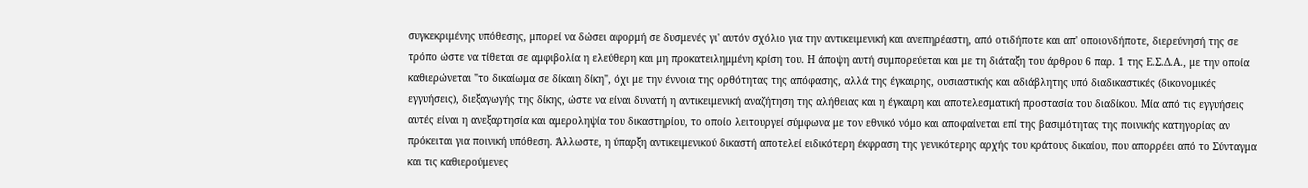συγκεκριμένης υπόθεσης, μπορεί να δώσει αφορμή σε δυσμενές γι' αυτόν σχόλιο για την αντικειμενική και ανεπηρέαστη, από οτιδήποτε και απ' οποιονδήποτε, διερεύνησή της σε τρόπο ώστε να τίθεται σε αμφιβολία η ελεύθερη και μη προκατειλημμένη κρίση του. Η άποψη αυτή συμπορεύεται και με τη διάταξη του άρθρου 6 παρ. 1 της Ε.Σ.Δ.Α., με την οποία καθιερώνεται "το δικαίωμα σε δίκαιη δίκη", όχι με την έννοια της ορθότητας της απόφασης, αλλά της έγκαιρης, ουσιαστικής και αδιάβλητης υπό διαδικαστικές (δικονομικές εγγυήσεις), διεξαγωγής της δίκης, ώστε να είναι δυνατή η αντικειμενική αναζήτηση της αλήθειας και η έγκαιρη και αποτελεσματική προστασία του διαδίκου. Μία από τις εγγυήσεις αυτές είναι η ανεξαρτησία και αμεροληψία του δικαστηρίου, το οποίο λειτουργεί σύμφωνα με τον εθνικό νόμο και αποφαίνεται επί της βασιμότητας της ποινικής κατηγορίας αν πρόκειται για ποινική υπόθεση. Άλλωστε, η ύπαρξη αντικειμενικού δικαστή αποτελεί ειδικότερη έκφραση της γενικότερης αρχής του κράτους δικαίου, που απορρέει από το Σύνταγμα και τις καθιερούμενες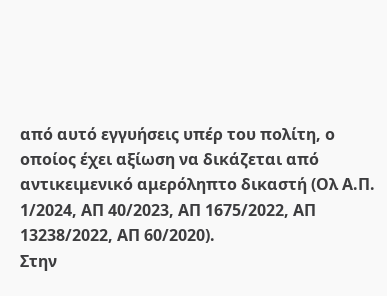από αυτό εγγυήσεις υπέρ του πολίτη, ο οποίος έχει αξίωση να δικάζεται από αντικειμενικό αμερόληπτο δικαστή (Ολ Α.Π. 1/2024, ΑΠ 40/2023, ΑΠ 1675/2022, ΑΠ 13238/2022, ΑΠ 60/2020).
Στην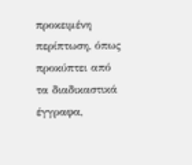προκειμένη περίπτωση, όπως προκύπτει από τα διαδικαστικά έγγραφα,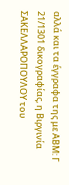αλλά και τα έγγραφα της με ΑΒΜ: Γ 21/1301 δικογραφίας, η Βιργινία ΣΑΚΕΛΛΑΡΟΠΟΥΛΟΥ του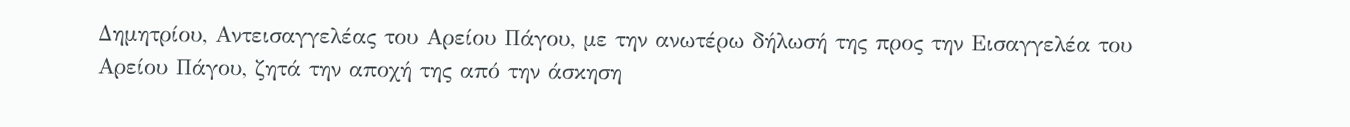Δημητρίου, Αντεισαγγελέας του Αρείου Πάγου, με την ανωτέρω δήλωσή της προς την Εισαγγελέα του Αρείου Πάγου, ζητά την αποχή της από την άσκηση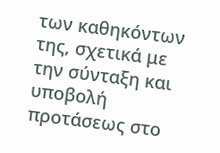των καθηκόντων της, σχετικά με την σύνταξη και υποβολή προτάσεως στο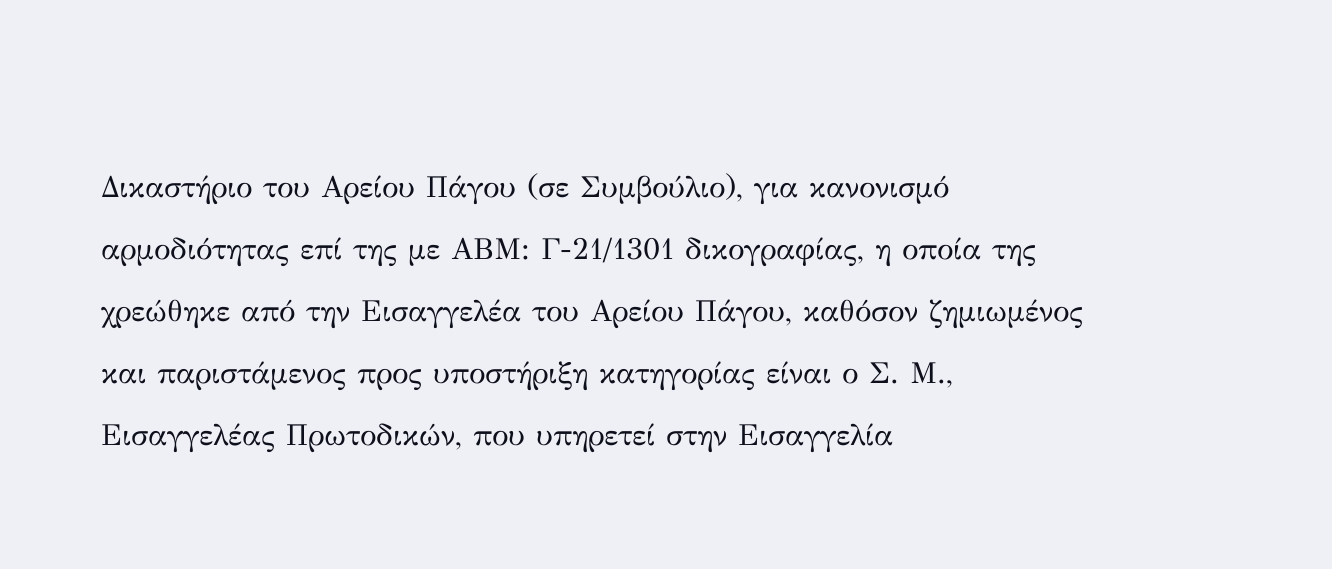Δικαστήριο του Αρείου Πάγου (σε Συμβούλιο), για κανονισμό αρμοδιότητας επί της με ΑΒΜ: Γ-21/1301 δικογραφίας, η οποία της χρεώθηκε από την Εισαγγελέα του Αρείου Πάγου, καθόσον ζημιωμένος και παριστάμενος προς υποστήριξη κατηγορίας είναι ο Σ. Μ., Εισαγγελέας Πρωτοδικών, που υπηρετεί στην Εισαγγελία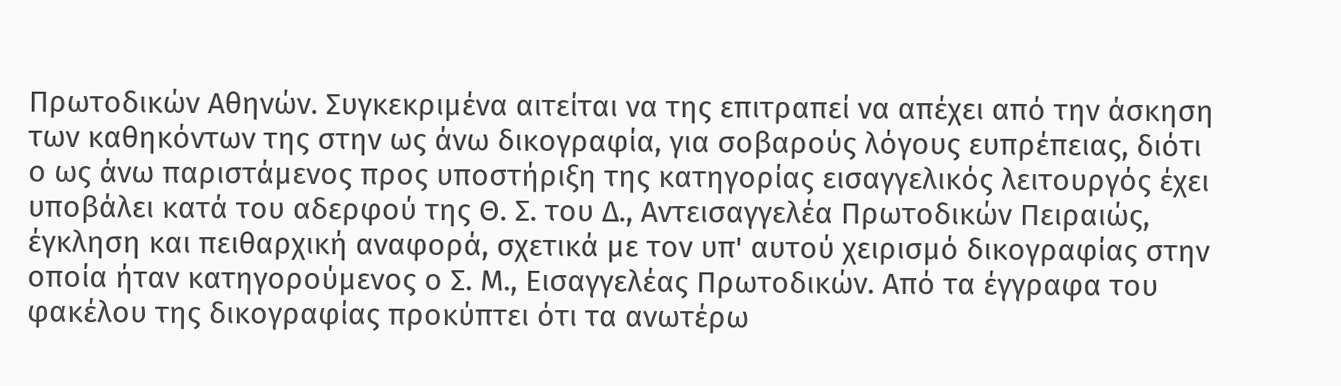Πρωτοδικών Αθηνών. Συγκεκριμένα αιτείται να της επιτραπεί να απέχει από την άσκηση των καθηκόντων της στην ως άνω δικογραφία, για σοβαρούς λόγους ευπρέπειας, διότι ο ως άνω παριστάμενος προς υποστήριξη της κατηγορίας εισαγγελικός λειτουργός έχει υποβάλει κατά του αδερφού της Θ. Σ. του Δ., Αντεισαγγελέα Πρωτοδικών Πειραιώς, έγκληση και πειθαρχική αναφορά, σχετικά με τον υπ' αυτού χειρισμό δικογραφίας στην οποία ήταν κατηγορούμενος ο Σ. Μ., Εισαγγελέας Πρωτοδικών. Από τα έγγραφα του φακέλου της δικογραφίας προκύπτει ότι τα ανωτέρω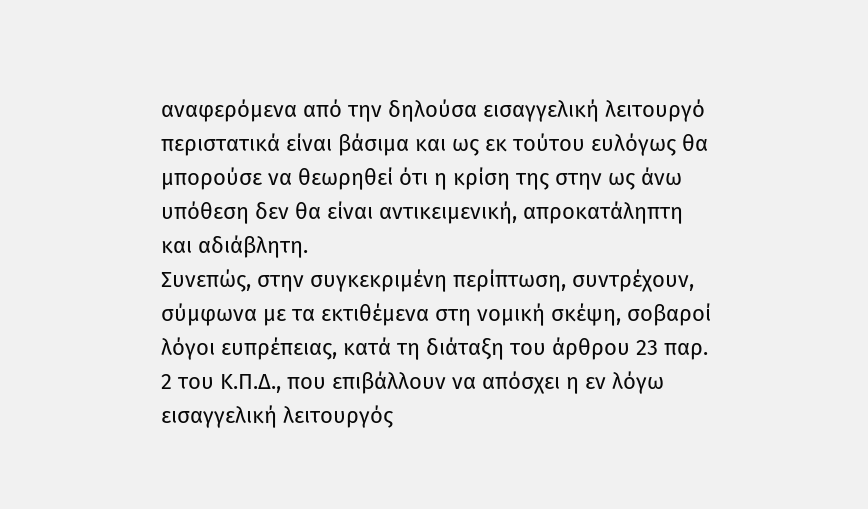αναφερόμενα από την δηλούσα εισαγγελική λειτουργό περιστατικά είναι βάσιμα και ως εκ τούτου ευλόγως θα μπορούσε να θεωρηθεί ότι η κρίση της στην ως άνω υπόθεση δεν θα είναι αντικειμενική, απροκατάληπτη και αδιάβλητη.
Συνεπώς, στην συγκεκριμένη περίπτωση, συντρέχουν, σύμφωνα με τα εκτιθέμενα στη νομική σκέψη, σοβαροί λόγοι ευπρέπειας, κατά τη διάταξη του άρθρου 23 παρ. 2 του Κ.Π.Δ., που επιβάλλουν να απόσχει η εν λόγω εισαγγελική λειτουργός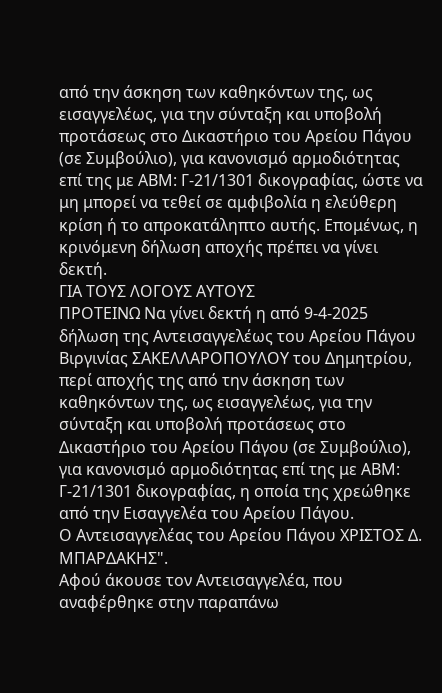από την άσκηση των καθηκόντων της, ως εισαγγελέως, για την σύνταξη και υποβολή προτάσεως στο Δικαστήριο του Αρείου Πάγου (σε Συμβούλιο), για κανονισμό αρμοδιότητας επί της με ΑΒΜ: Γ-21/1301 δικογραφίας, ώστε να μη μπορεί να τεθεί σε αμφιβολία η ελεύθερη κρίση ή το απροκατάληπτο αυτής. Επομένως, η κρινόμενη δήλωση αποχής πρέπει να γίνει δεκτή.
ΓΙΑ ΤΟΥΣ ΛΟΓΟΥΣ ΑΥΤΟΥΣ
ΠΡΟΤΕΙΝΩ Να γίνει δεκτή η από 9-4-2025 δήλωση της Αντεισαγγελέως του Αρείου Πάγου Βιργινίας ΣΑΚΕΛΛΑΡΟΠΟΥΛΟΥ του Δημητρίου, περί αποχής της από την άσκηση των καθηκόντων της, ως εισαγγελέως, για την σύνταξη και υποβολή προτάσεως στο Δικαστήριο του Αρείου Πάγου (σε Συμβούλιο), για κανονισμό αρμοδιότητας επί της με ΑΒΜ: Γ-21/1301 δικογραφίας, η οποία της χρεώθηκε από την Εισαγγελέα του Αρείου Πάγου.
Ο Αντεισαγγελέας του Αρείου Πάγου ΧΡΙΣΤΟΣ Δ. ΜΠΑΡΔΑΚΗΣ".
Αφού άκουσε τον Αντεισαγγελέα, που αναφέρθηκε στην παραπάνω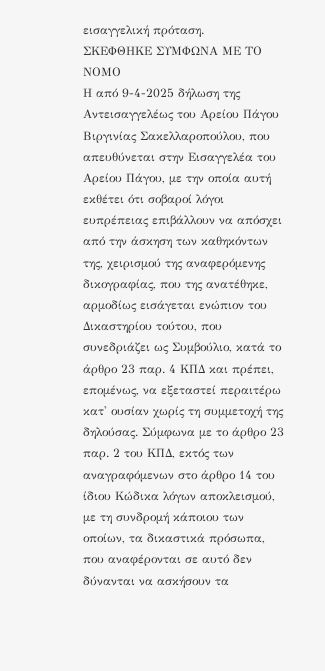εισαγγελική πρόταση.
ΣΚΕΦΘΗΚΕ ΣΥΜΦΩΝΑ ΜΕ ΤΟ ΝΟΜΟ
Η από 9-4-2025 δήλωση της Αντεισαγγελέως του Αρείου Πάγου Βιργινίας Σακελλαροπούλου, που απευθύνεται στην Εισαγγελέα του Αρείου Πάγου, με την οποία αυτή εκθέτει ότι σοβαροί λόγοι ευπρέπειας επιβάλλουν να απόσχει από την άσκηση των καθηκόντων της, χειρισμού της αναφερόμενης δικογραφίας, που της ανατέθηκε, αρμοδίως εισάγεται ενώπιον του Δικαστηρίου τούτου, που συνεδριάζει ως Συμβούλιο, κατά το άρθρο 23 παρ. 4 ΚΠΔ και πρέπει, επομένως, να εξεταστεί περαιτέρω κατ' ουσίαν χωρίς τη συμμετοχή της δηλούσας. Σύμφωνα με το άρθρο 23 παρ. 2 του ΚΠΔ, εκτός των αναγραφόμενων στο άρθρο 14 του ίδιου Κώδικα λόγων αποκλεισμού, με τη συνδρομή κάποιου των οποίων, τα δικαστικά πρόσωπα, που αναφέρονται σε αυτό δεν δύνανται να ασκήσουν τα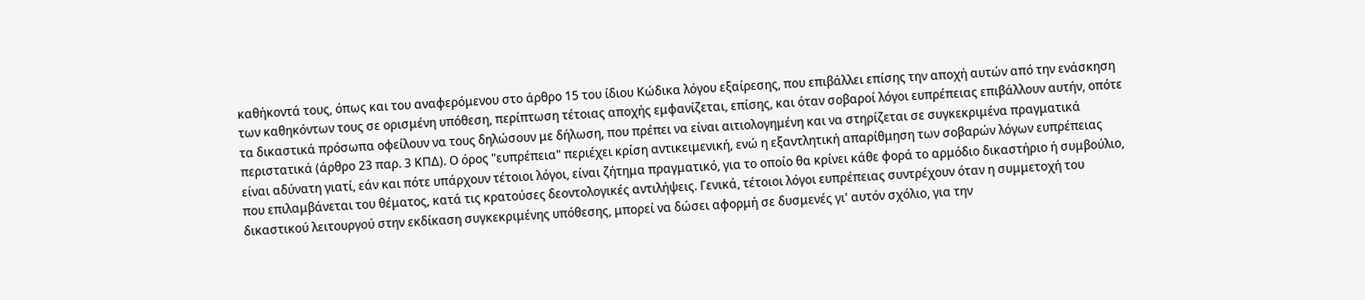καθήκοντά τους, όπως και του αναφερόμενου στο άρθρο 15 του ίδιου Κώδικα λόγου εξαίρεσης, που επιβάλλει επίσης την αποχή αυτών από την ενάσκηση των καθηκόντων τους σε ορισμένη υπόθεση, περίπτωση τέτοιας αποχής εμφανίζεται, επίσης, και όταν σοβαροί λόγοι ευπρέπειας επιβάλλουν αυτήν, οπότε τα δικαστικά πρόσωπα οφείλουν να τους δηλώσουν με δήλωση, που πρέπει να είναι αιτιολογημένη και να στηρίζεται σε συγκεκριμένα πραγματικά περιστατικά (άρθρο 23 παρ. 3 ΚΠΔ). Ο όρος "ευπρέπεια" περιέχει κρίση αντικειμενική, ενώ η εξαντλητική απαρίθμηση των σοβαρών λόγων ευπρέπειας είναι αδύνατη γιατί, εάν και πότε υπάρχουν τέτοιοι λόγοι, είναι ζήτημα πραγματικό, για το οποίο θα κρίνει κάθε φορά το αρμόδιο δικαστήριο ή συμβούλιο, που επιλαμβάνεται του θέματος, κατά τις κρατούσες δεοντολογικές αντιλήψεις. Γενικά, τέτοιοι λόγοι ευπρέπειας συντρέχουν όταν η συμμετοχή του δικαστικού λειτουργού στην εκδίκαση συγκεκριμένης υπόθεσης, μπορεί να δώσει αφορμή σε δυσμενές γι' αυτόν σχόλιο, για την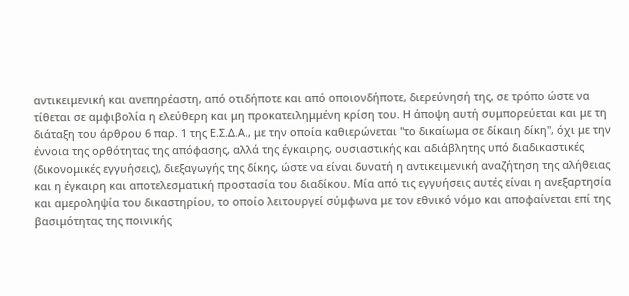αντικειμενική και ανεπηρέαστη, από οτιδήποτε και από οποιονδήποτε, διερεύνησή της, σε τρόπο ώστε να τίθεται σε αμφιβολία η ελεύθερη και μη προκατειλημμένη κρίση του. Η άποψη αυτή συμπορεύεται και με τη διάταξη του άρθρου 6 παρ. 1 της Ε.Σ.Δ.Α., με την οποία καθιερώνεται "το δικαίωμα σε δίκαιη δίκη", όχι με την έννοια της ορθότητας της απόφασης, αλλά της έγκαιρης, ουσιαστικής και αδιάβλητης υπό διαδικαστικές (δικονομικές εγγυήσεις), διεξαγωγής της δίκης, ώστε να είναι δυνατή η αντικειμενική αναζήτηση της αλήθειας και η έγκαιρη και αποτελεσματική προστασία του διαδίκου. Μία από τις εγγυήσεις αυτές είναι η ανεξαρτησία και αμεροληψία του δικαστηρίου, το οποίο λειτουργεί σύμφωνα με τον εθνικό νόμο και αποφαίνεται επί της βασιμότητας της ποινικής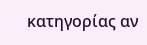κατηγορίας αν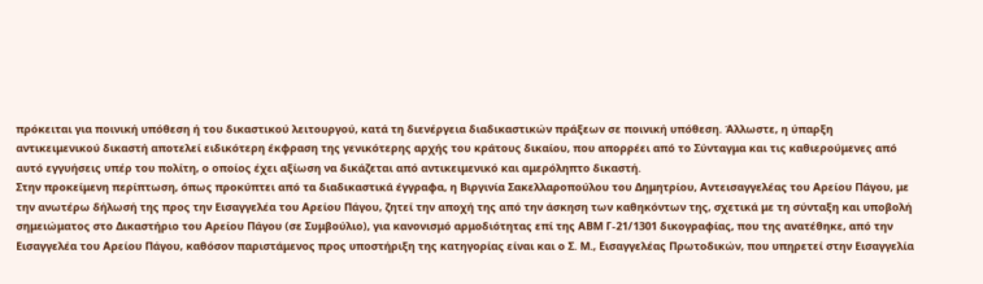πρόκειται για ποινική υπόθεση ή του δικαστικού λειτουργού, κατά τη διενέργεια διαδικαστικών πράξεων σε ποινική υπόθεση. Άλλωστε, η ύπαρξη αντικειμενικού δικαστή αποτελεί ειδικότερη έκφραση της γενικότερης αρχής του κράτους δικαίου, που απορρέει από το Σύνταγμα και τις καθιερούμενες από αυτό εγγυήσεις υπέρ του πολίτη, ο οποίος έχει αξίωση να δικάζεται από αντικειμενικό και αμερόληπτο δικαστή.
Στην προκείμενη περίπτωση, όπως προκύπτει από τα διαδικαστικά έγγραφα, η Βιργινία Σακελλαροπούλου του Δημητρίου, Αντεισαγγελέας του Αρείου Πάγου, με την ανωτέρω δήλωσή της προς την Εισαγγελέα του Αρείου Πάγου, ζητεί την αποχή της από την άσκηση των καθηκόντων της, σχετικά με τη σύνταξη και υποβολή σημειώματος στο Δικαστήριο του Αρείου Πάγου (σε Συμβούλιο), για κανονισμό αρμοδιότητας επί της ΑΒΜ Γ-21/1301 δικογραφίας, που της ανατέθηκε, από την Εισαγγελέα του Αρείου Πάγου, καθόσον παριστάμενος προς υποστήριξη της κατηγορίας είναι και ο Σ. Μ., Εισαγγελέας Πρωτοδικών, που υπηρετεί στην Εισαγγελία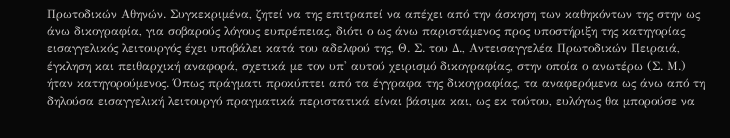Πρωτοδικών Αθηνών. Συγκεκριμένα, ζητεί να της επιτραπεί να απέχει από την άσκηση των καθηκόντων της στην ως άνω δικογραφία, για σοβαρούς λόγους ευπρέπειας, διότι ο ως άνω παριστάμενος προς υποστήριξη της κατηγορίας εισαγγελικός λειτουργός έχει υποβάλει κατά του αδελφού της, Θ. Σ. του Δ., Αντεισαγγελέα Πρωτοδικών Πειραιά, έγκληση και πειθαρχική αναφορά, σχετικά με τον υπ' αυτού χειρισμό δικογραφίας, στην οποία ο ανωτέρω (Σ. Μ.) ήταν κατηγορούμενος. Όπως πράγματι προκύπτει από τα έγγραφα της δικογραφίας, τα αναφερόμενα ως άνω από τη δηλούσα εισαγγελική λειτουργό πραγματικά περιστατικά είναι βάσιμα και, ως εκ τούτου, ευλόγως θα μπορούσε να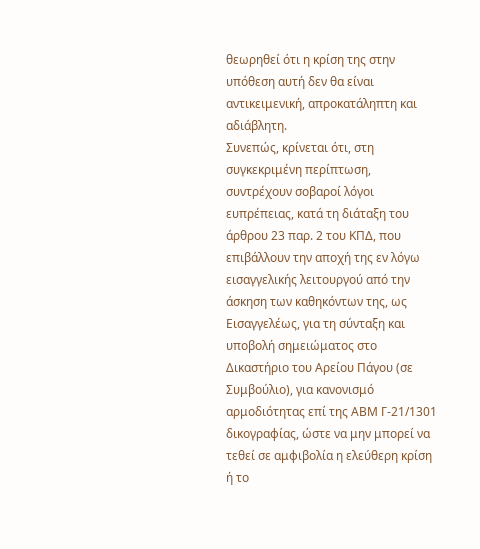θεωρηθεί ότι η κρίση της στην υπόθεση αυτή δεν θα είναι αντικειμενική, απροκατάληπτη και αδιάβλητη.
Συνεπώς, κρίνεται ότι, στη συγκεκριμένη περίπτωση, συντρέχουν σοβαροί λόγοι ευπρέπειας, κατά τη διάταξη του άρθρου 23 παρ. 2 του ΚΠΔ, που επιβάλλουν την αποχή της εν λόγω εισαγγελικής λειτουργού από την άσκηση των καθηκόντων της, ως Εισαγγελέως, για τη σύνταξη και υποβολή σημειώματος στο Δικαστήριο του Αρείου Πάγου (σε Συμβούλιο), για κανονισμό αρμοδιότητας επί της ΑΒΜ Γ-21/1301 δικογραφίας, ώστε να μην μπορεί να τεθεί σε αμφιβολία η ελεύθερη κρίση ή το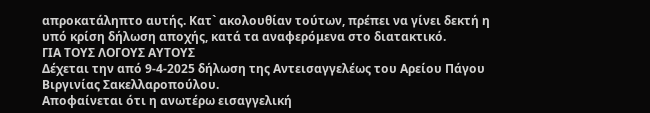απροκατάληπτο αυτής. Κατ` ακολουθίαν τούτων, πρέπει να γίνει δεκτή η υπό κρίση δήλωση αποχής, κατά τα αναφερόμενα στο διατακτικό.
ΓΙΑ ΤΟΥΣ ΛΟΓΟΥΣ ΑΥΤΟΥΣ
Δέχεται την από 9-4-2025 δήλωση της Αντεισαγγελέως του Αρείου Πάγου Βιργινίας Σακελλαροπούλου.
Αποφαίνεται ότι η ανωτέρω εισαγγελική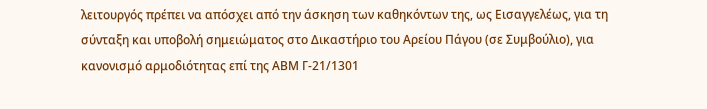λειτουργός πρέπει να απόσχει από την άσκηση των καθηκόντων της, ως Εισαγγελέως, για τη σύνταξη και υποβολή σημειώματος στο Δικαστήριο του Αρείου Πάγου (σε Συμβούλιο), για κανονισμό αρμοδιότητας επί της ΑΒΜ Γ-21/1301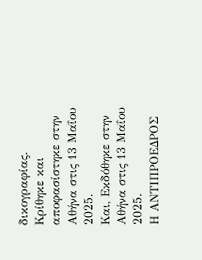δικογραφίας.
Κρίθηκε και αποφασίστηκε στην Αθήνα στις 13 Μαΐου 2025.
Και, Εκδόθηκε στην Αθήνα στις 13 Μαΐου 2025.
Η ΑΝΤΙΠΡΟΕΔΡΟΣ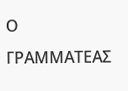Ο ΓΡΑΜΜΑΤΕΑΣ